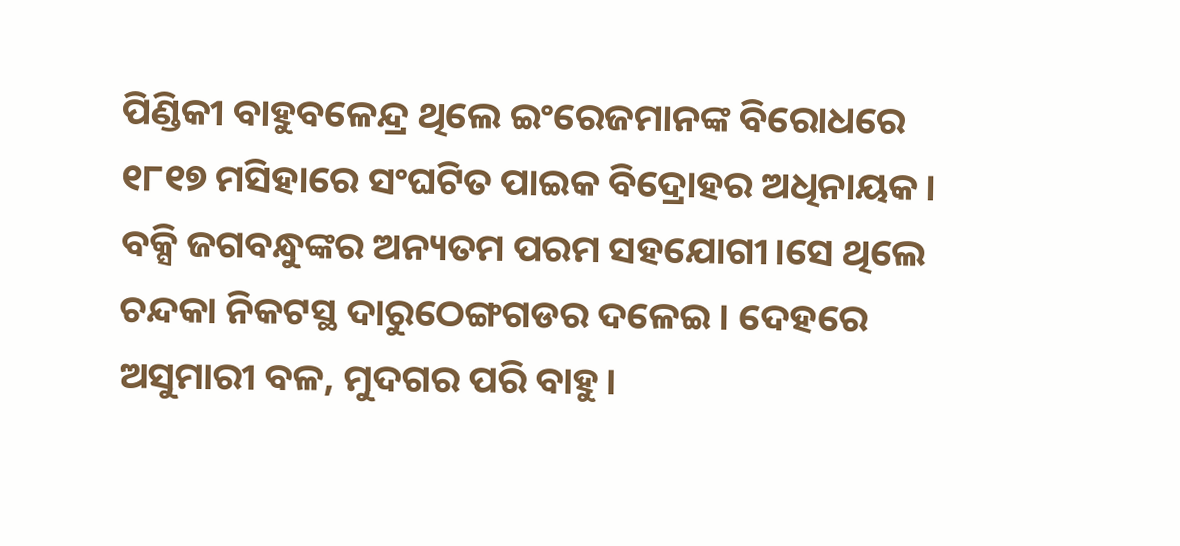ପିଣ୍ଡିକୀ ବାହୁବଳେନ୍ଦ୍ର ଥିଲେ ଇଂରେଜମାନଙ୍କ ବିରୋଧରେ ୧୮୧୭ ମସିହାରେ ସଂଘଟିତ ପାଇକ ବିଦ୍ରୋହର ଅଧିନାୟକ। ବକ୍ସି ଜଗବନ୍ଧୁଙ୍କର ଅନ୍ୟତମ ପରମ ସହଯୋଗୀ।ସେ ଥିଲେ ଚନ୍ଦକା ନିକଟସ୍ଥ ଦାରୁଠେଙ୍ଗଗଡର ଦଳେଇ। ଦେହରେ ଅସୁମାରୀ ବଳ, ମୁଦଗର ପରି ବାହୁ।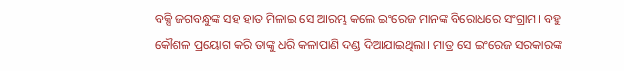ବକ୍ସି ଜଗବନ୍ଧୁଙ୍କ ସହ ହାତ ମିଳାଇ ସେ ଆରମ୍ଭ କଲେ ଇଂରେଜ ମାନଙ୍କ ବିରୋଧରେ ସଂଗ୍ରାମ। ବହୁ କୌଶଳ ପ୍ରୟୋଗ କରି ତାଙ୍କୁ ଧରି କଳାପାଣି ଦଣ୍ଡ ଦିଆଯାଇଥିଲା। ମାତ୍ର ସେ ଇଂରେଜ ସରକାରଙ୍କ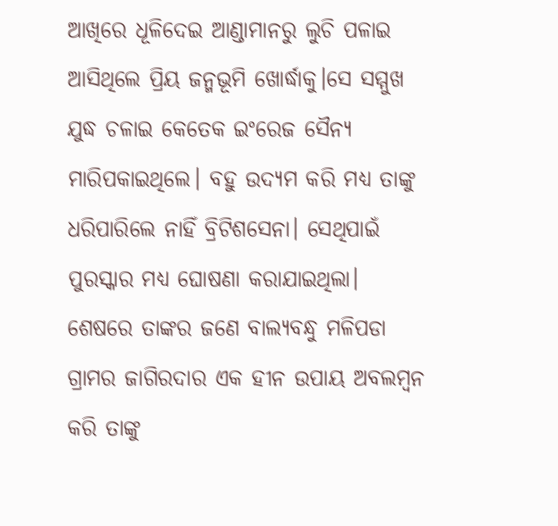ଆଖିରେ ଧୂଳିଦେଇ ଆଣ୍ଡାମାନରୁ ଲୁଚି ପଳାଇ ଆସିଥିଲେ ପ୍ରିୟ ଜନ୍ମଭୂମି ଖୋର୍ଦ୍ଧାକୁ।ସେ ସମ୍ମୁଖ ଯୁଦ୍ଧ ଚଳାଇ କେତେକ ଇଂରେଜ ସୈନ୍ୟ ମାରିପକାଇଥିଲେ। ବହୁ ଉଦ୍ୟମ କରି ମଧ୍ୟ ତାଙ୍କୁ ଧରିପାରିଲେ ନାହିଁ ବ୍ରିଟିଶସେନା। ସେଥିପାଇଁ ପୁରସ୍କାର ମଧ୍ୟ ଘୋଷଣା କରାଯାଇଥିଲା।
ଶେଷରେ ତାଙ୍କର ଜଣେ ବାଲ୍ୟବନ୍ଧୁ ମଳିପଡା ଗ୍ରାମର ଜାଗିରଦାର ଏକ ହୀନ ଉପାୟ ଅବଲମ୍ବନ କରି ତାଙ୍କୁ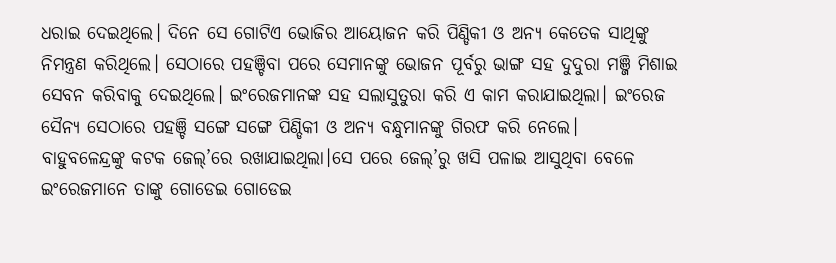ଧରାଇ ଦେଇଥିଲେ। ଦିନେ ସେ ଗୋଟିଏ ଭୋଜିର ଆୟୋଜନ କରି ପିଣ୍ଡିକୀ ଓ ଅନ୍ୟ କେତେକ ସାଥିଙ୍କୁ ନିମନ୍ତ୍ରଣ କରିଥିଲେ। ସେଠାରେ ପହଞ୍ଚିବା ପରେ ସେମାନଙ୍କୁ ଭୋଜନ ପୂର୍ବରୁ ଭାଙ୍ଗ ସହ ଦୁଦୁରା ମଞ୍ଜି ମିଶାଇ ସେବନ କରିବାକୁ ଦେଇଥିଲେ। ଇଂରେଜମାନଙ୍କ ସହ ସଲାସୁତୁରା କରି ଏ କାମ କରାଯାଇଥିଲା। ଇଂରେଜ ସୈନ୍ୟ ସେଠାରେ ପହଞ୍ଚି ସଙ୍ଗେ ସଙ୍ଗେ ପିଣ୍ଡିକୀ ଓ ଅନ୍ୟ ବନ୍ଧୁମାନଙ୍କୁ ଗିରଫ କରି ନେଲେ।
ବାହୁବଳେନ୍ଦ୍ରଙ୍କୁ କଟକ ଜେଲ୍’ରେ ରଖାଯାଇଥିଲା।ସେ ପରେ ଜେଲ୍’ରୁ ଖସି ପଳାଇ ଆସୁଥିବା ବେଳେ ଇଂରେଜମାନେ ତାଙ୍କୁ ଗୋଡେଇ ଗୋଡେଇ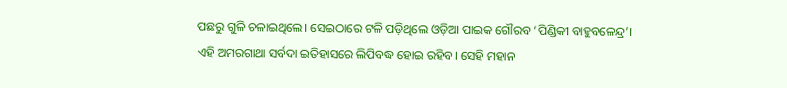ପଛରୁ ଗୁଳି ଚଳାଇଥିଲେ। ସେଇଠାରେ ଟଳି ପଡ଼ିଥିଲେ ଓଡ଼ିଆ ପାଇକ ଗୌରବ ‘ପିଣ୍ଡିକୀ ବାହୁବଳେନ୍ଦ୍ର’।
ଏହି ଅମରଗାଥା ସର୍ବଦା ଇତିହାସରେ ଲିପିବଦ୍ଧ ହୋଇ ରହିବ। ସେହି ମହାନ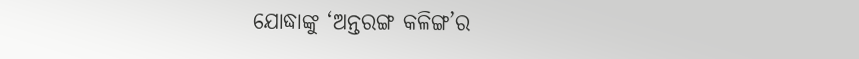ଯୋଦ୍ଧାଙ୍କୁ ‘ଅନ୍ତରଙ୍ଗ କଳିଙ୍ଗ’ର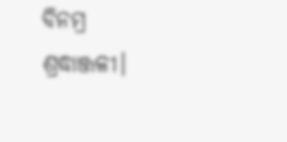ବିନମ୍ର ଶ୍ରଦ୍ଧାଞ୍ଜଳୀ।